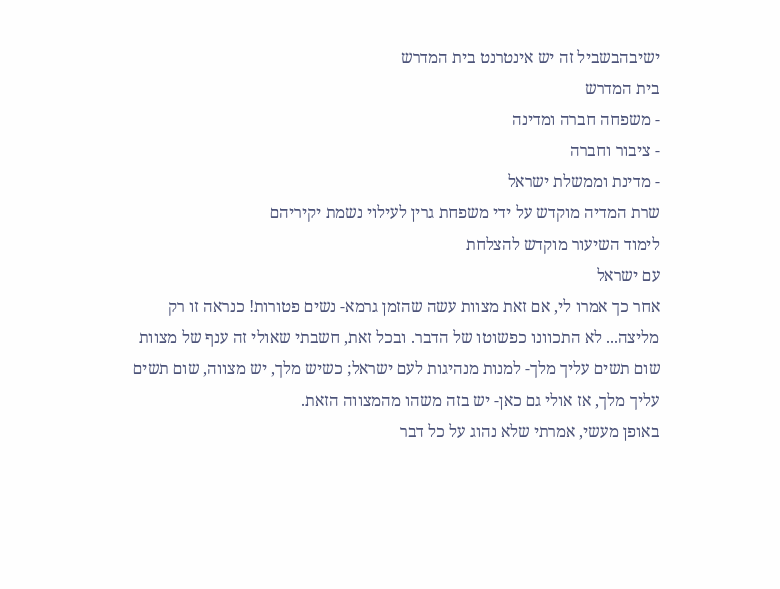ישיבהבשביל זה יש אינטרנט בית המדרש
בית המדרש
- משפחה חברה ומדינה
- ציבור וחברה
- מדינת וממשלת ישראל
שרת המדיה מוקדש על ידי משפחת גרין לעילוי נשמת יקיריהם
לימוד השיעור מוקדש להצלחת
עם ישראל
אחר כך אמרו לי, אם זאת מצוות עשה שהזמן גרמא- נשים פטורות! כנראה זו רק מליצה... לא התכוונו כפשוטו של הדבר. ובכל זאת, חשבתי שאולי זה ענף של מצוות שום תשים עליך מלך- למנות מנהיגות לעם ישראל; כשיש מלך, יש מצווה, שום תשים עליך מלך, אז אולי גם כאן- יש בזה משהו מהמצווה הזאת.
באופן מעשי, אמרתי שלא נהוג על כל דבר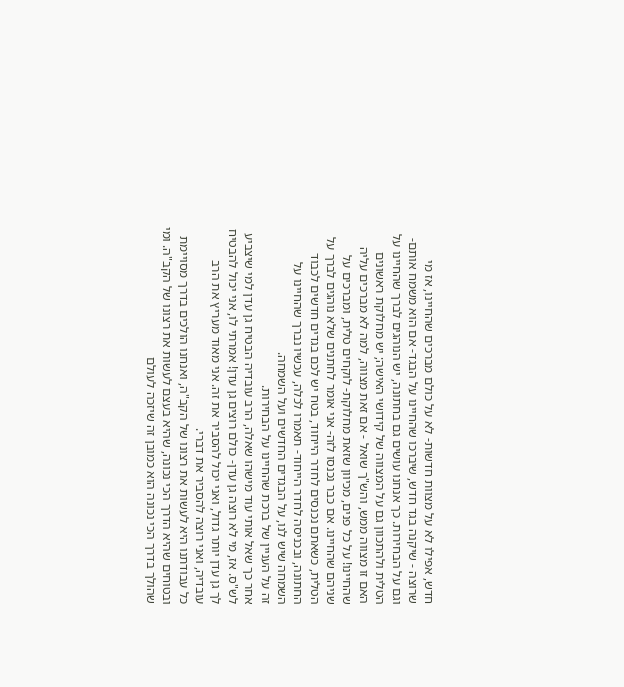חדש, אפילו לא על מצוות חדשות- לא על כולם מברכים שהחיינו, אז מי שרוצה - שיקנה בגד חדש, שיברכו שהחיינו על הבגד- אם הוא משמח אותם- וגם על הבחירות. כך אנחנו עושים גם בחתונה, יש הנוהגים לברך שהחיינו על הטלית ולהתכוון גם על המצווה של קידושי האישה; יש מחלוקת ראשונים האם זו מצווה ממש, והש"ך שואל - אם זאת מצווה, למה לא מברכים עליה שהחיינו! על כל פנים, מכיוון שזאת מחלוקת- לוקחים טלית, ומברכים על שניהם שהחיינו. אם כבר נכנסו לזה- אני אומר לחתנים שלא נוהגים לברך על הטלית, כשאתם נכנסים לחדר הייחוד, בטח יש לכם בגדים חדשים לכבוד החתונה, ובכניסה לחדר הייחוד- תאמרו לכלה, עכשיו נברך שהחיינו על השמחה שיש לנו, על הבגדים החדשים ועל השמחה.
זה על העניין של ברכת שהחיינו על הבחירות.
אחר כך שאל אותי עוד מישהו שאלה, הרב עובדיה הבטיח גן עדן למי שיצביע לש"ס. אז, מי לא רוצה גן עדן- כולם רוצים גן עדן! אמרתי לו, אני יכול להבטיח לך גן עדן יותר גדול, ואני יכול להסביר את זה. אני מאוד מעריץ את הרב עובדיה, ואני רוצה להסביר את דברי.
כל עבודתנו היא לעשות את רצונו של הקב"ה, ואנחנו הולכים בדרך מסויימת ובטוחים שהיא הדרך הכי נכונה, שהיא בעצם לעשות את רצונו של הקב"ה. ומי שהולך בדרך הכי נכונה הוא כמובן זה שיזכה לעולם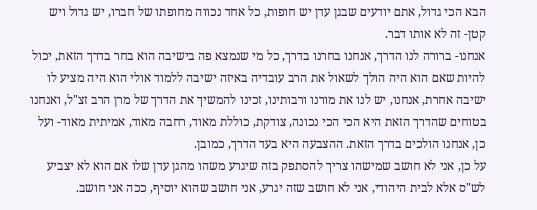הבא הכי גדול, אתם יודעים שבגן עדן יש חופות, כל אחד נכווה מחופתו של חברו, יש גדול ויש קטן- זה לא אותו דבר.
אנחנו- ברורה לנו הדרך, אנחנו בחרנו בדרך, כל מי שנמצא פה בישיבה הוא בחר בדרך הזאת, יכול להיות שאם הוא היה הולך לשאול את הרב עובדיה באיזה ישיבה ללמוד אולי הוא היה מציע לו ישיבה אחרת, אנחנו, יש לנו את מורנו ורבותינו, זכינו להמשיך את הדרך של מרן הרב זצ"ל, ואנחנו בטוחים שהדרך הזאת היא הכי הכי נכונה, צודקת, כוללת מאוד, רחבה מאוד, אמיתית מאוד- ועל כן, אנחנו הולכים בדרך הזאת. ההצבעה היא בעד הדרך, כמובן.
על כן, אני לא חושב שמישהו צריך להסתפק בזה שיגרע משהו מהגן עדן שלו אם הוא לא יצביע לש"ס אלא לבית היהודי, אני לא חושב שזה יגרע, אני חושב שהוא יוסיף, ככה אני חושב.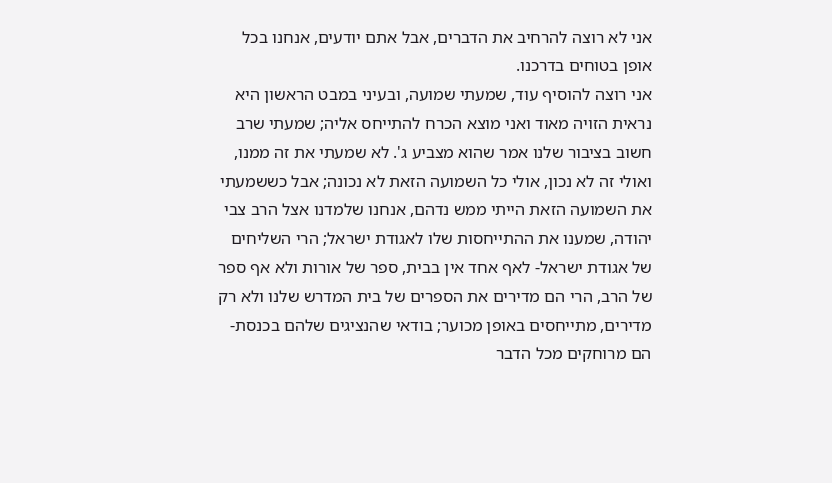אני לא רוצה להרחיב את הדברים, אבל אתם יודעים, אנחנו בכל אופן בטוחים בדרכנו.
אני רוצה להוסיף עוד, שמעתי שמועה, ובעיני במבט הראשון היא נראית הזויה מאוד ואני מוצא הכרח להתייחס אליה; שמעתי שרב חשוב בציבור שלנו אמר שהוא מצביע ג'. לא שמעתי את זה ממנו, ואולי זה לא נכון, אולי כל השמועה הזאת לא נכונה; אבל כששמעתי את השמועה הזאת הייתי ממש נדהם, אנחנו שלמדנו אצל הרב צבי יהודה, שמענו את ההתייחסות שלו לאגודת ישראל; הרי השליחים של אגודת ישראל- לאף אחד אין בבית, ספר של אורות ולא אף ספר של הרב, הרי הם מדירים את הספרים של בית המדרש שלנו ולא רק מדירים, מתייחסים באופן מכוער; בודאי שהנציגים שלהם בכנסת- הם מרוחקים מכל הדבר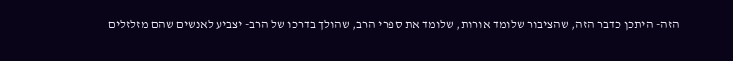הזה- היתכן כדבר הזה, שהציבור שלומד אורות, שלומד את ספרי הרב, שהולך בדרכו של הרב- יצביע לאנשים שהם מזלזלים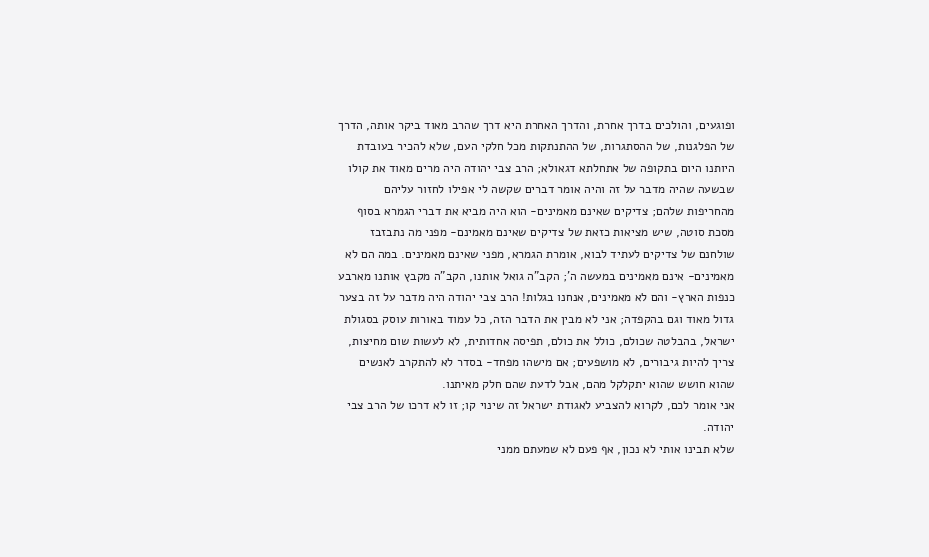ופוגעים, והולכים בדרך אחרת, והדרך האחרת היא דרך שהרב מאוד ביקר אותה, הדרך של הפלגנות, של ההסתגרות, של ההתנתקות מכל חלקי העם, שלא להכיר בעובדת היותנו היום בתקופה של אתחלתא דגאולא; הרב צבי יהודה היה מרים מאוד את קולו שבשעה שהיה מדבר על זה והיה אומר דברים שקשה לי אפילו לחזור עליהם מהחריפות שלהם; צדיקים שאינם מאמינים- הוא היה מביא את דברי הגמרא בסוף מסכת סוטה, שיש מציאות כזאת של צדיקים שאינם מאמינם- מפני מה נתבזבז שולחנם של צדיקים לעתיד לבוא, אומרת הגמרא, מפני שאינם מאמינים. במה הם לא מאמינים- אינם מאמינים במעשה ה'; הקב"ה גואל אותנו, הקב"ה מקבץ אותנו מארבע כנפות הארץ- והם לא מאמינים, אנחנו בגלות! הרב צבי יהודה היה מדבר על זה בצער גדול מאוד וגם בהקפדה; אני לא מבין את הדבר הזה, כל עמוד באורות עוסק בסגולת ישראל, בהבלטה שכולם, כולל את כולם, תפיסה אחדותית, לא לעשות שום מחיצות, צריך להיות גיבורים, לא מושפעים; אם מישהו מפחד- בסדר לא להתקרב לאנשים שהוא חושש שהוא יתקלקל מהם, אבל לדעת שהם חלק מאיתנו.
אני אומר לכם, לקרוא להצביע לאגודת ישראל זה שינוי קו; זו לא דרכו של הרב צבי יהודה.
שלא תבינו אותי לא נכון, אף פעם לא שמעתם ממני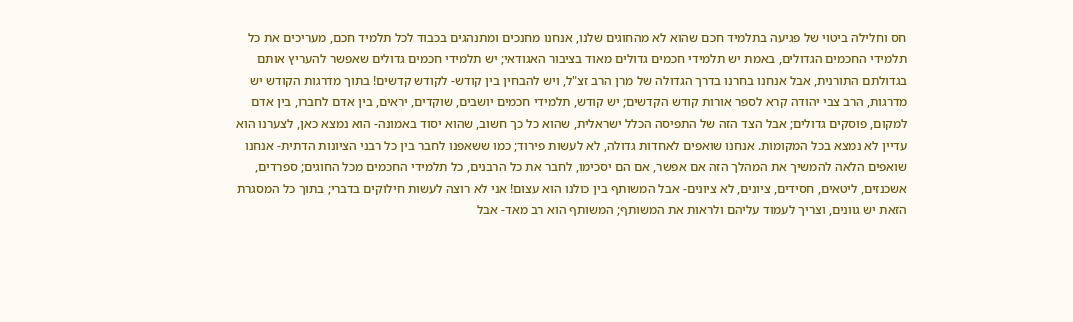חס וחלילה ביטוי של פגיעה בתלמיד חכם שהוא לא מהחוגים שלנו, אנחנו מחנכים ומתנהגים בכבוד לכל תלמיד חכם, מעריכים את כל תלמידי החכמים הגדולים, באמת יש תלמידי חכמים גדולים מאוד בציבור האגודאי; יש תלמידי חכמים גדולים שאפשר להעריץ אותם בגדולתם התורנית, אבל אנחנו בחרנו בדרך הגדולה של מרן הרב זצ"ל, ויש להבחין בין קודש- לקודש קדשים! בתוך מדרגות הקודש יש מדרגות, הרב צבי יהודה קרא לספר אורות קודש הקדשים; יש קודש, תלמידי חכמים יושבים, שוקדים, יראים, בין אדם לחברו, בין אדם למקום, פוסקים גדולים; אבל הצד הזה של התפיסה הכלל ישראלית, שהוא כל כך חשוב, שהוא יסוד באמונה- הוא נמצא כאן, לצערנו הוא עדיין לא נמצא בכל המקומות. אנחנו שואפים לאחדות גדולה, לא לעשות פירוד; כמו ששאפנו לחבר בין כל רבני הציונות הדתית- אנחנו שואפים הלאה להמשיך את המהלך הזה אם אפשר, אם הם יסכימו, לחבר את כל הרבנים, כל תלמידי החכמים מכל החוגים; ספרדים, אשכנזים, ליטאים, חסידים, ציונים, לא ציונים- אבל המשותף בין כולנו הוא עצום! אני לא רוצה לעשות חילוקים בדברי; בתוך כל המסגרת הזאת יש גוונים, וצריך לעמוד עליהם ולראות את המשותף; המשותף הוא רב מאד- אבל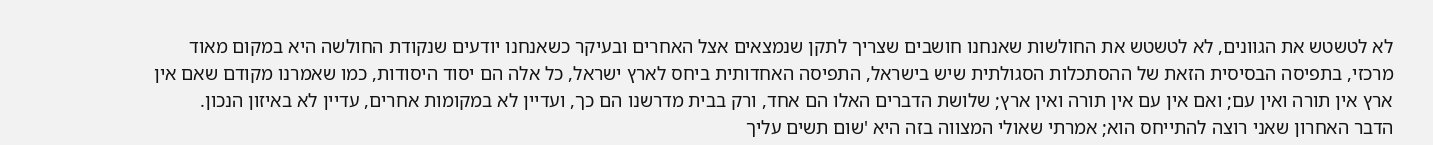לא לטשטש את הגוונים, לא לטשטש את החולשות שאנחנו חושבים שצריך לתקן שנמצאים אצל האחרים ובעיקר כשאנחנו יודעים שנקודת החולשה היא במקום מאוד מרכזי, בתפיסה הבסיסית הזאת של ההסתכלות הסגולתית שיש בישראל, התפיסה האחדותית ביחס לארץ ישראל, כל אלה הם יסוד היסודות, כמו שאמרנו מקודם שאם אין ארץ אין תורה ואין עם; ואם אין עם אין תורה ואין ארץ; שלושת הדברים האלו הם אחד, ורק בבית מדרשנו הם כך, ועדיין לא במקומות אחרים, עדיין לא באיזון הנכון.
הדבר האחרון שאני רוצה להתייחס הוא; אמרתי שאולי המצווה בזה היא 'שום תשים עליך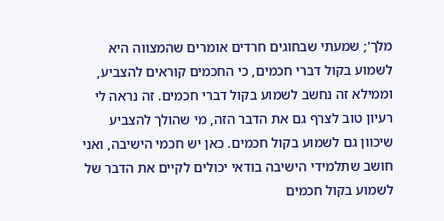מלך'; שמעתי שבחוגים חרדים אומרים שהמצווה היא לשמוע בקול דברי חכמים, כי החכמים קוראים להצביע, וממילא זה נחשב לשמוע בקול דברי חכמים. זה נראה לי רעיון טוב לצרף גם את הדבר הזה, מי שהולך להצביע שיכוון גם לשמוע בקול חכמים. כאן יש חכמי הישיבה, ואני חושב שתלמידי הישיבה בודאי יכולים לקיים את הדבר של לשמוע בקול חכמים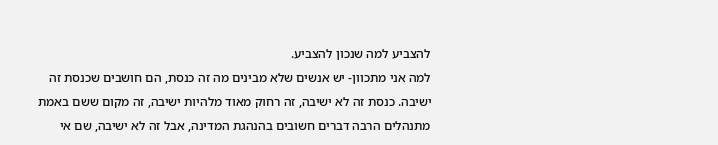להצביע למה שנכון להצביע.
למה אני מתכוון- יש אנשים שלא מבינים מה זה כנסת, הם חושבים שכנסת זה ישיבה. כנסת זה לא ישיבה, זה רחוק מאוד מלהיות ישיבה, זה מקום ששם באמת מתנהלים הרבה דברים חשובים בהנהגת המדינה, אבל זה לא ישיבה, שם אי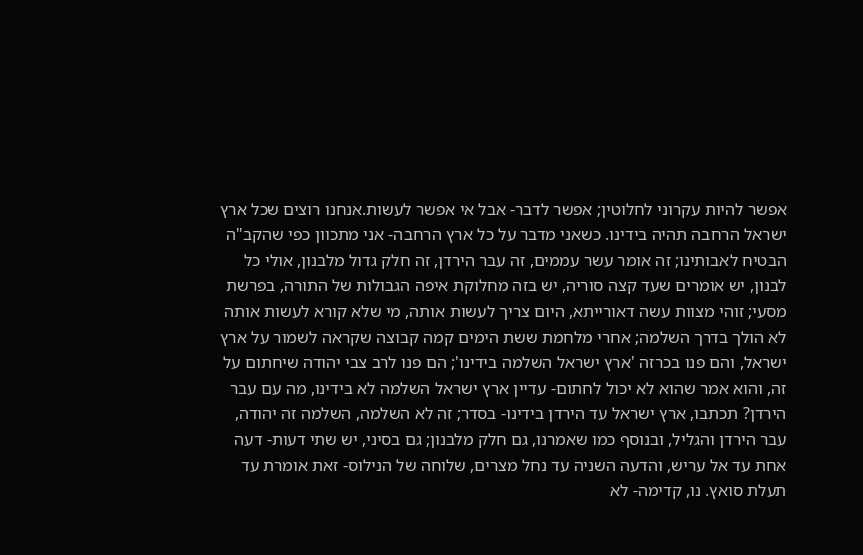אפשר להיות עקרוני לחלוטין; אפשר לדבר- אבל אי אפשר לעשות.אנחנו רוצים שכל ארץ ישראל הרחבה תהיה בידינו. כשאני מדבר על כל ארץ הרחבה- אני מתכוון כפי שהקב"ה הבטיח לאבותינו; זה אומר עשר עממים, זה עבר הירדן, זה חלק גדול מלבנון, אולי כל לבנון, יש אומרים שעד קצה סוריה, יש בזה מחלוקת איפה הגבולות של התורה, בפרשת מסעי; זוהי מצוות עשה דאורייתא, היום צריך לעשות אותה, מי שלא קורא לעשות אותה לא הולך בדרך השלמה; אחרי מלחמת ששת הימים קמה קבוצה שקראה לשמור על ארץ ישראל, והם פנו בכרזה 'ארץ ישראל השלמה בידינו'; הם פנו לרב צבי יהודה שיחתום על זה, והוא אמר שהוא לא יכול לחתום- עדיין ארץ ישראל השלמה לא בידינו, מה עם עבר הירדן? תכתבו, ארץ ישראל עד הירדן בידינו- בסדר; זה לא השלמה, השלמה זה יהודה, עבר הירדן והגליל, ובנוסף כמו שאמרנו, גם חלק מלבנון; גם בסיני, יש שתי דעות- דעה אחת עד אל עריש, והדעה השניה עד נחל מצרים, שלוחה של הנילוס- זאת אומרת עד תעלת סואץ. נו, קדימה- לא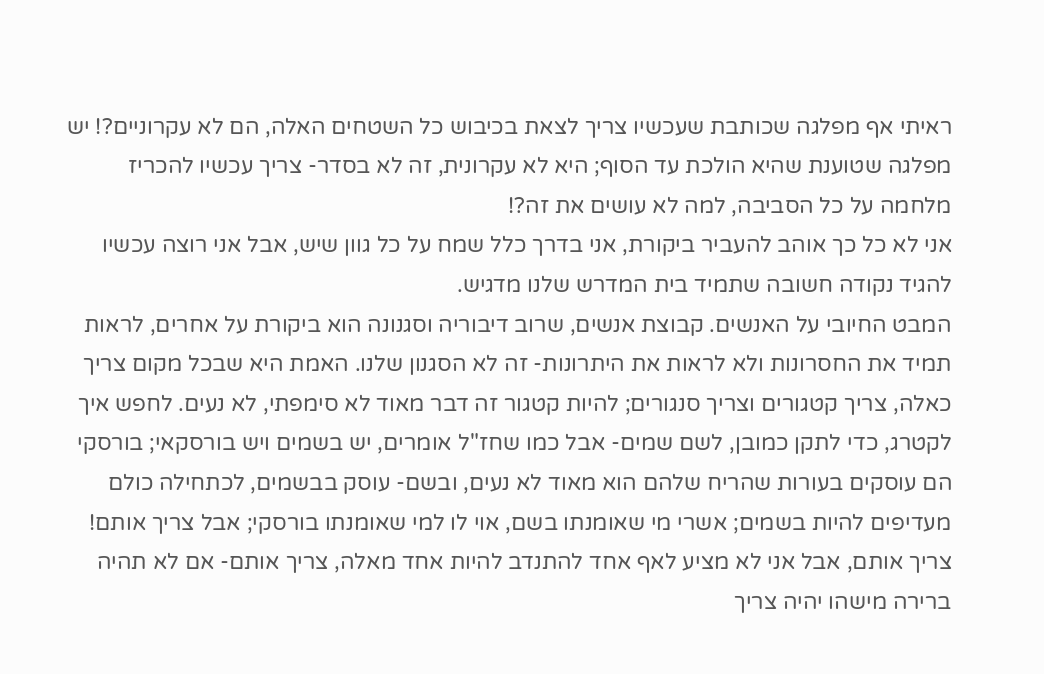ראיתי אף מפלגה שכותבת שעכשיו צריך לצאת בכיבוש כל השטחים האלה, הם לא עקרוניים?! יש מפלגה שטוענת שהיא הולכת עד הסוף; היא לא עקרונית, זה לא בסדר- צריך עכשיו להכריז מלחמה על כל הסביבה, למה לא עושים את זה?!
אני לא כל כך אוהב להעביר ביקורת, אני בדרך כלל שמח על כל גוון שיש, אבל אני רוצה עכשיו להגיד נקודה חשובה שתמיד בית המדרש שלנו מדגיש.
המבט החיובי על האנשים. קבוצת אנשים, שרוב דיבוריה וסגנונה הוא ביקורת על אחרים, לראות תמיד את החסרונות ולא לראות את היתרונות- זה לא הסגנון שלנו. האמת היא שבכל מקום צריך כאלה, צריך קטגורים וצריך סנגורים; להיות קטגור זה דבר מאוד לא סימפתי, לא נעים. לחפש איך לקטרג, כדי לתקן כמובן, לשם שמים- אבל כמו שחז"ל אומרים, יש בשמים ויש בורסקאי; בורסקי הם עוסקים בעורות שהריח שלהם הוא מאוד לא נעים, ובשם- עוסק בבשמים, לכתחילה כולם מעדיפים להיות בשמים; אשרי מי שאומנתו בשם, אוי לו למי שאומנתו בורסקי; אבל צריך אותם! צריך אותם, אבל אני לא מציע לאף אחד להתנדב להיות אחד מאלה, צריך אותם- אם לא תהיה ברירה מישהו יהיה צריך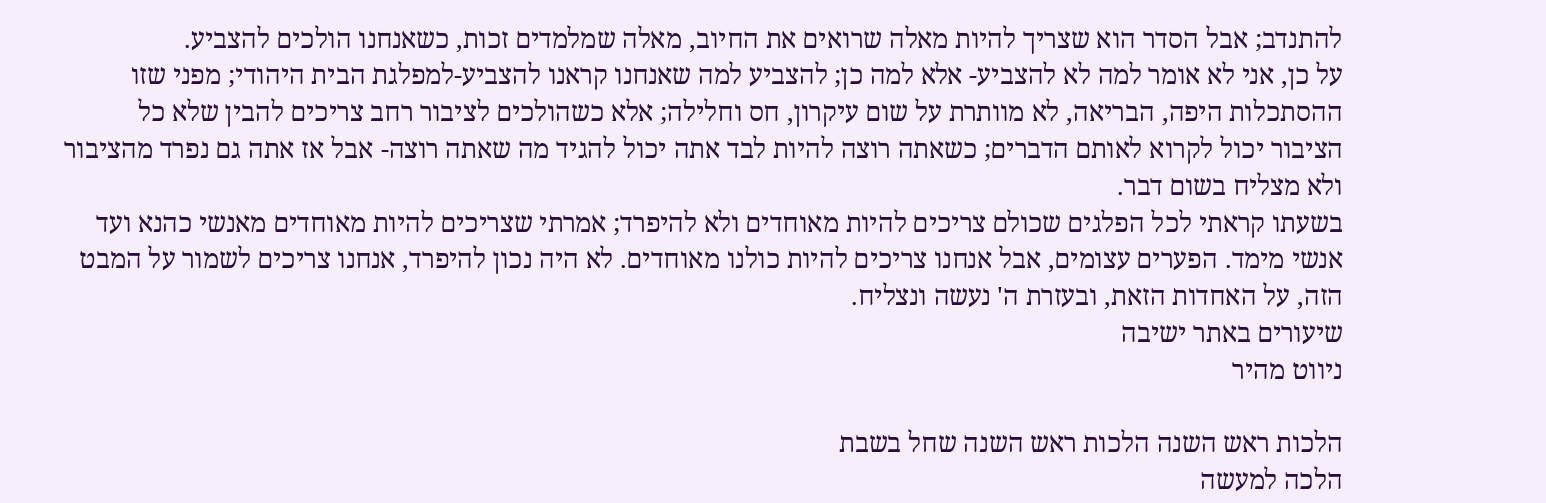להתנדב; אבל הסדר הוא שצריך להיות מאלה שרואים את החיוב, מאלה שמלמדים זכות, כשאנחנו הולכים להצביע.
על כן, אני לא אומר למה לא להצביע- אלא למה כן; להצביע למה שאנחנו קראנו להצביע-למפלגת הבית היהודי; מפני שזו ההסתכלות היפה, הבריאה, לא מוותרת על שום עיקרון, חס וחלילה; אלא כשהולכים לציבור רחב צריכים להבין שלא כל הציבור יכול לקרוא לאותם הדברים; כשאתה רוצה להיות לבד אתה יכול להגיד מה שאתה רוצה- אבל אז אתה גם נפרד מהציבור ולא מצליח בשום דבר.
בשעתו קראתי לכל הפלגים שכולם צריכים להיות מאוחדים ולא להיפרד; אמרתי שצריכים להיות מאוחדים מאנשי כהנא ועד אנשי מימד. הפערים עצומים, אבל אנחנו צריכים להיות כולנו מאוחדים. לא היה נכון להיפרד, אנחנו צריכים לשמור על המבט הזה, על האחדות הזאת, ובעזרת ה' נעשה ונצליח.
שיעורים באתר ישיבה
ניווט מהיר

הלכות ראש השנה הלכות ראש השנה שחל בשבת
הלכה למעשה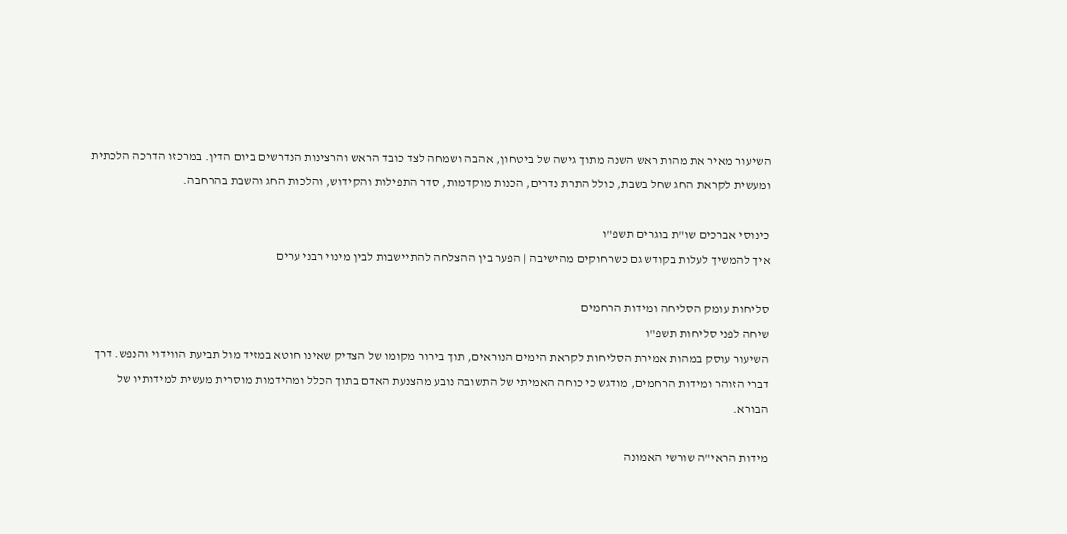השיעור מאיר את מהות ראש השנה מתוך גישה של ביטחון, אהבה ושמחה לצד כובד הראש והרצינות הנדרשים ביום הדין. במרכזו הדרכה הלכתית ומעשית לקראת החג שחל בשבת, כולל התרת נדרים, הכנות מוקדמות, סדר התפילות והקידוש, והלכות החג והשבת בהרחבה.

כינוסי אברכים שו"ת בוגרים תשפ"ו
איך להמשיך לעלות בקודש גם כשרחוקים מהישיבה | הפער בין ההצלחה להתיישבות לבין מינוי רבני ערים

סליחות עומק הסליחה ומידות הרחמים
שיחה לפני סליחות תשפ"ו
השיעור עוסק במהות אמירת הסליחות לקראת הימים הנוראים, תוך בירור מקומו של הצדיק שאינו חוטא במזיד מול תביעת הווידוי והנפש. דרך דברי הזוהר ומידות הרחמים, מודגש כי כוחה האמיתי של התשובה נובע מהצנעת האדם בתוך הכלל ומהידמות מוסרית מעשית למידותיו של הבורא.

מידות הראי"ה שורשי האמונה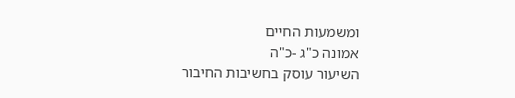ומשמעות החיים
אמונה כ"ג -כ"ה
השיעור עוסק בחשיבות החיבור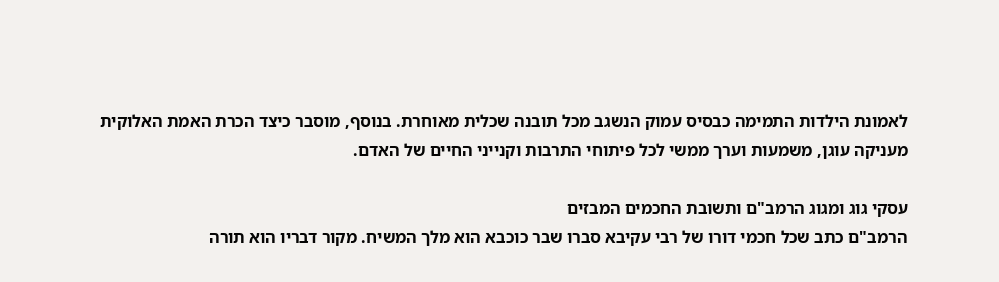לאמונת הילדות התמימה כבסיס עמוק הנשגב מכל תובנה שכלית מאוחרת. בנוסף, מוסבר כיצד הכרת האמת האלוקית מעניקה עוגן, משמעות וערך ממשי לכל פיתוחי התרבות וקנייני החיים של האדם.

עסקי גוג ומגוג הרמב"ם ותשובת החכמים המבזים
הרמב"ם כתב שכל חכמי דורו של רבי עקיבא סברו שבר כוכבא הוא מלך המשיח. מקור דבריו הוא תורה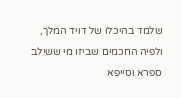שלמד בהיכלו של דויד המלך, ולפיה החכמים שביזו מי ששילב ספרא וסייפא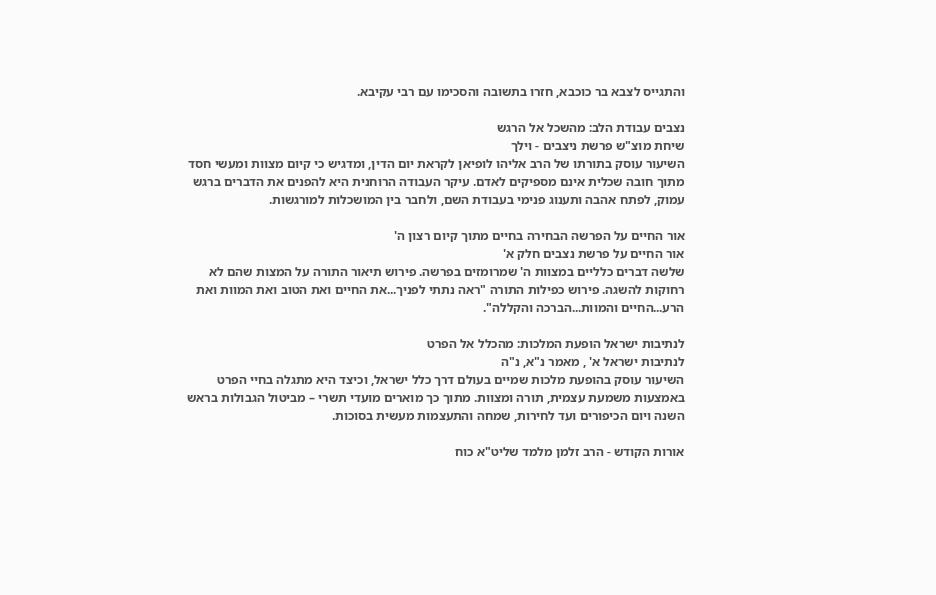והתגייס לצבא בר כוכבא, חזרו בתשובה והסכימו עם רבי עקיבא.

נצבים עבודת הלב: מהשכל אל הרגש
שיחת מוצ"ש פרשת ניצבים - וילך
השיעור עוסק בתורתו של הרב אליהו לופיאן לקראת יום הדין, ומדגיש כי קיום מצוות ומעשי חסד מתוך חובה שכלית אינם מספיקים לאדם. עיקר העבודה הרוחנית היא להפנים את הדברים ברגש עמוק, לפתח אהבה ותענוג פנימי בעבודת השם, ולחבר בין המושכלות למורגשות.

אור החיים על הפרשה הבחירה בחיים מתוך קיום רצון ה'
אור החיים על פרשת נצבים חלק א'
שלשה דברים כלליים במצוות ה' שמרומזים בפרשה. פירוש תיאור התורה על המצות שהם לא רחוקות להשגה. פירוש כפילות התורה "ראה נתתי לפניך...את החיים ואת הטוב ואת המוות ואת הרע...החיים והמוות...הברכה והקללה".

לנתיבות ישראל הופעת המלכות: מהכלל אל הפרט
לנתיבות ישראל א' , מאמר נ"א, נ"ה
השיעור עוסק בהופעת מלכות שמיים בעולם דרך כלל ישראל, וכיצד היא מתגלה בחיי הפרט באמצעות משמעת עצמית, תורה ומצוות. מתוך כך מוארים מועדי תשרי – מביטול הגבולות בראש השנה ויום הכיפורים ועד לחירות, שמחה והתעצמות מעשית בסוכות.

אורות הקודש - הרב זלמן מלמד שליט"א כוח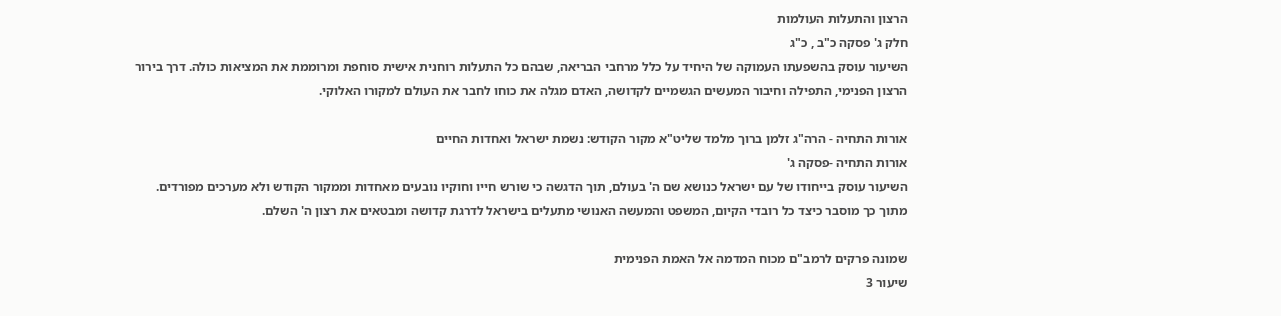הרצון והתעלות העולמות
חלק ג' פסקה כ"ב , כ"ג
השיעור עוסק בהשפעתו העמוקה של היחיד על כלל מרחבי הבריאה, שבהם כל התעלות רוחנית אישית סוחפת ומרוממת את המציאות כולה. דרך בירור הרצון הפנימי, התפילה וחיבור המעשים הגשמיים לקדושה, האדם מגלה את כוחו לחבר את העולם למקורו האלוקי.

אורות התחיה - הרה"ג זלמן ברוך מלמד שליט"א מקור הקודש: נשמת ישראל ואחדות החיים
אורות התחיה -פסקה ג'
השיעור עוסק בייחודו של עם ישראל כנושא שם ה' בעולם, תוך הדגשה כי שורש חייו וחוקיו נובעים מאחדות וממקור הקודש ולא מערכים מפורדים. מתוך כך מוסבר כיצד כל רובדי הקיום, המשפט והמעשה האנושי מתעלים בישראל לדרגת קדושה ומבטאים את רצון ה' השלם.

שמונה פרקים לרמב"ם מכוח המדמה אל האמת הפנימית
שיעור 3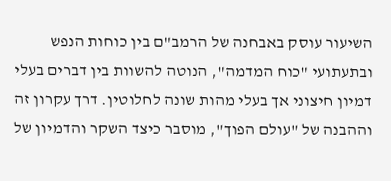השיעור עוסק באבחנה של הרמב"ם בין כוחות הנפש ובתעתועי "כוח המדמה", הנוטה להשוות בין דברים בעלי דמיון חיצוני אך בעלי מהות שונה לחלוטין. דרך עקרון זה וההבנה של "עולם הפוך", מוסבר כיצד השקר והדמיון של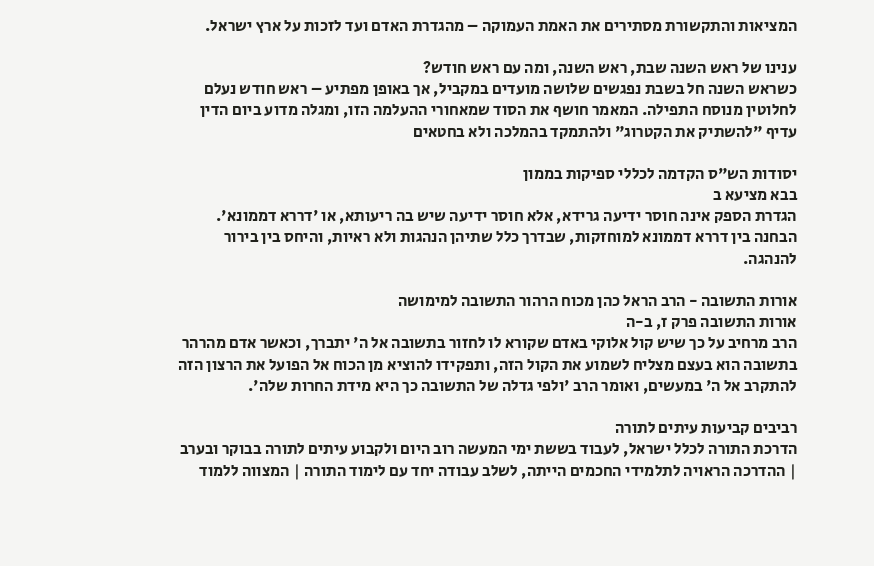המציאות והתקשורת מסתירים את האמת העמוקה – מהגדרת האדם ועד לזכות על ארץ ישראל.

ענינו של ראש השנה שבת, ראש השנה, ומה עם ראש חודש?
כשראש השנה חל בשבת נפגשים שלושה מועדים במקביל, אך באופן מפתיע – ראש חודש נעלם לחלוטין מנוסח התפילה. המאמר חושף את הסוד שמאחורי ההעלמה הזו, ומגלה מדוע ביום הדין עדיף "להשתיק את הקטרוג" ולהתמקד בהמלכה ולא בחטאים

יסודות הש"ס הקדמה לכללי ספיקות בממון
בבא מציעא ב
הגדרת הספק אינה חוסר ידיעה גרידא, אלא חוסר ידיעה שיש בה ריעותא, או 'דררא דממונא'. הבחנה בין דררא דממונא למוחזקות, שבדרך כלל שתיהן הנהגות ולא ראיות, והיחס בין בירור להנהגה.

אורות התשובה - הרב הראל כהן מכוח הרהור התשובה למימושה
אורות התשובה פרק ז, ב-ה
הרב מרחיב על כך שיש קול אלוקי באדם שקורא לו לחזור בתשובה אל ה' יתברך, וכאשר אדם מהרהר בתשובה הוא בעצם מצליח לשמוע את הקול הזה, ותפקידו להוציא מן הכוח אל הפועל את הרצון הזה להתקרב אל ה' במעשים, ואומר הרב 'ולפי גדלה של התשובה כך היא מידת החרות שלה'.

רביבים קביעות עיתים לתורה
הדרכת התורה לכלל ישראל, לעבוד בששת ימי המעשה רוב היום ולקבוע עיתים לתורה בבוקר ובערב | ההדרכה הראויה לתלמידי החכמים הייתה, לשלב עבודה יחד עם לימוד התורה | המצווה ללמוד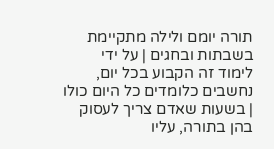תורה יומם ולילה מתקיימת בשבתות ובחגים | על ידי לימוד זה הקבוע בכל יום, נחשבים כלומדים כל היום כולו | בשעות שאדם צריך לעסוק בהן בתורה, עליו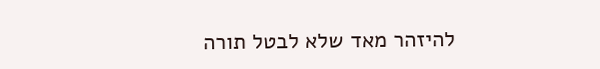להיזהר מאד שלא לבטל תורה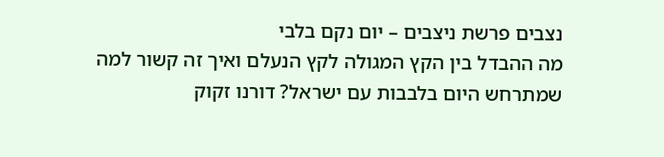נצבים פרשת ניצבים – יום נקם בלבי
מה ההבדל בין הקץ המגולה לקץ הנעלם ואיך זה קשור למה שמתרחש היום בלבבות עם ישראל? דורנו זקוק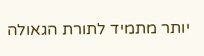יותר מתמיד לתורת הגאולה